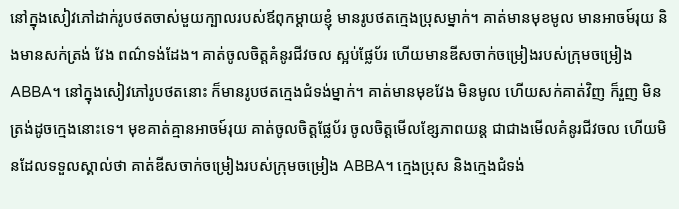នៅក្នុងសៀវភៅដាក់រូបថតចាស់មួយក្បាលរបស់ឪពុកម្តាយខ្ញុំ មានរូបថតក្មេងប្រុសម្នាក់។ គាត់មានមុខមូល មានអាចម៍រុយ និងមានសក់ត្រង់ វែង ពណ៌ទង់ដែង។ គាត់ចូលចិត្តគំនូរជីវចល ស្អប់ផ្លែប័រ ហើយមានឌីសចាក់ចម្រៀងរបស់ក្រុមចម្រៀង ABBA។ នៅក្នុងសៀវភៅរូបថតនោះ ក៏មានរូបថតក្មេងជំទង់ម្នាក់។ គាត់មានមុខវែង មិនមូល ហើយសក់គាត់វិញ ក៏រួញ មិនត្រង់ដូចក្មេងនោះទេ។ មុខគាត់គ្មានអាចម៍រុយ គាត់ចូលចិត្តផ្លែប័រ ចូលចិត្តមើលខ្សែភាពយន្ត ជាជាងមើលគំនូរជីវចល ហើយមិនដែលទទួលស្គាល់ថា គាត់ឌីសចាក់ចម្រៀងរបស់ក្រុមចម្រៀង ABBA។ ក្មេងប្រុស និងក្មេងជំទង់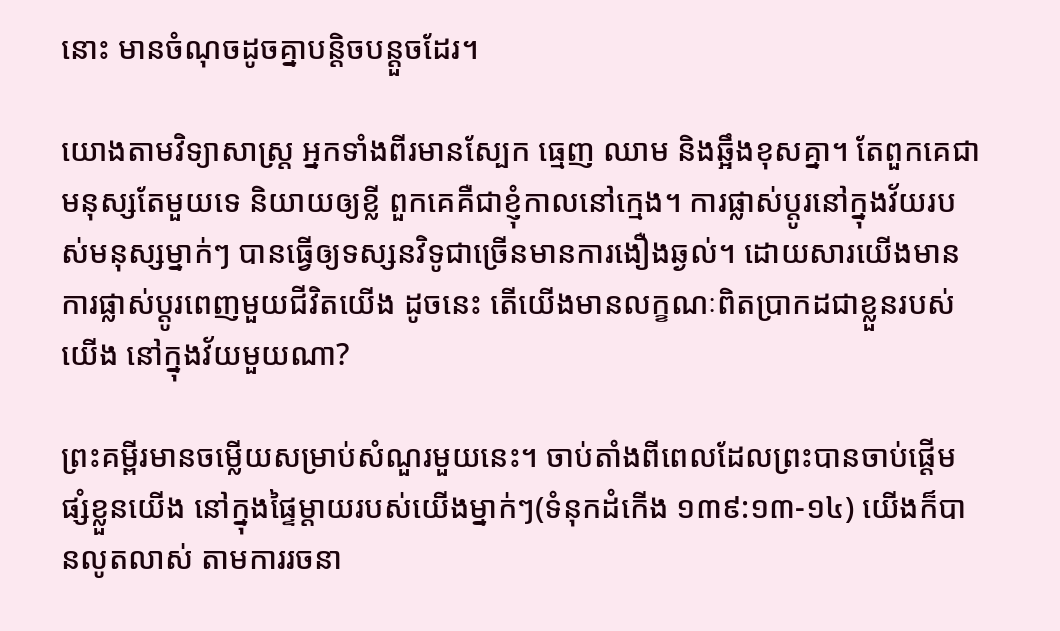នោះ មានចំណុចដូចគ្នាបន្តិចបន្តួចដែរ។

យោងតាមវិទ្យាសាស្រ្ត អ្នកទាំងពីរមានស្បែក ធ្មេញ ឈាម និងឆ្អឹងខុសគ្នា។ តែពួកគេជាមនុស្សតែមួយទេ និយាយឲ្យខ្លី ពួកគេគឺជាខ្ញុំកាលនៅក្មេង។ ការផ្លាស់ប្តូរនៅក្នុងវ័យរបស់មនុស្សម្នាក់ៗ បានធ្វើឲ្យទស្សនវិទូជាច្រើនមានការងឿងឆ្ងល់។ ដោយសារយើងមានការផ្លាស់ប្តូរពេញមួយជីវិតយើង ដូចនេះ តើយើងមានលក្ខណៈពិតប្រាកដជាខ្លួនរបស់យើង នៅក្នុងវ័យមួយណា?

ព្រះគម្ពីរមានចម្លើយសម្រាប់សំណួរមួយនេះ។ ចាប់តាំងពីពេលដែលព្រះបានចាប់ផ្តើមផ្សំខ្លួនយើង នៅក្នុងផ្ទៃម្តាយរបស់យើងម្នាក់ៗ(ទំនុកដំកើង ១៣៩:១៣-១៤) យើងក៏បានលូតលាស់ តាមការរចនា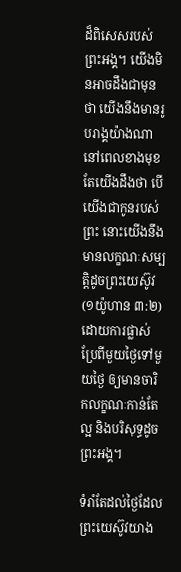ដ៏ពិសេសរបស់ព្រះអង្គ។ យើងមិនអាចដឹងជាមុនថា យើងនឹងមានរូបរាង្គយ៉ាងណានៅពេលខាងមុខ តែយើងដឹងថា បើយើងជាកូនរបស់ព្រះ នោះយើងនឹងមានលក្ខណៈសម្បត្តិដូចព្រះយេស៊ូវ(១យ៉ូហាន ៣:២) ដោយការផ្លាស់ប្រែពីមួយថ្ងៃទៅមួយថ្ងៃ ឲ្យមានចារិកលក្ខណៈកាន់តែល្អ និងបរិសុទ្ធដូចព្រះអង្គ។

ទំរាំតែដល់ថ្ងៃដែលព្រះយេស៊ូវយាង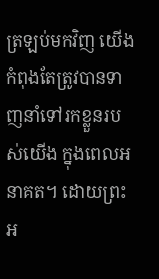ត្រឡប់មកវិញ យើងកំពុងតែត្រូវបានទាញនាំទៅរកខ្លួនរបស់យើង ក្នុងពេលអនាគត។ ដោយព្រះអ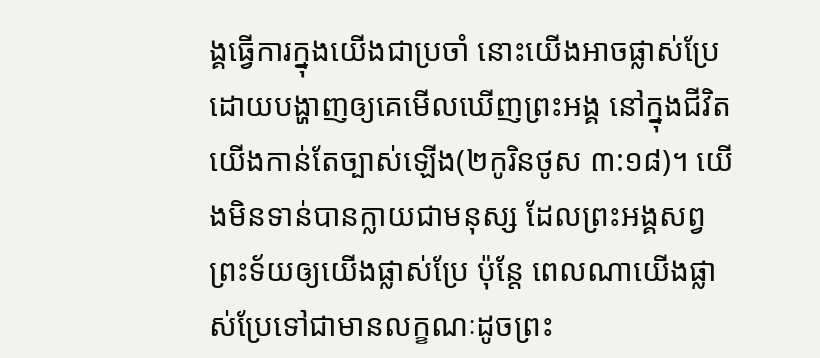ង្គធ្វើការក្នុងយើងជាប្រចាំ នោះយើងអាចផ្លាស់ប្រែ ដោយបង្ហាញឲ្យគេមើលឃើញព្រះអង្គ នៅក្នុងជីវិតយើងកាន់តែច្បាស់ឡើង(២កូរិនថូស ៣:១៨)។ យើងមិនទាន់បានក្លាយជាមនុស្ស ដែលព្រះអង្គសព្វព្រះទ័យឲ្យយើងផ្លាស់ប្រែ ប៉ុន្តែ ពេលណាយើងផ្លាស់ប្រែទៅជាមានលក្ខណៈដូចព្រះ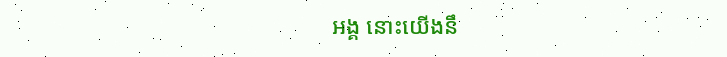អង្គ នោះយើងនឹ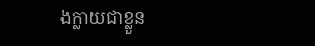ងក្លាយជាខ្លួន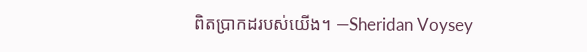ពិតប្រាកដរបស់យើង។ —Sheridan Voysey